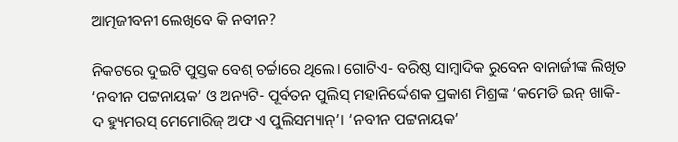ଆତ୍ମଜୀବନୀ ଲେଖିବେ କି ନବୀନ?

ନିକଟରେ ଦୁଇଟି ପୁସ୍ତକ ବେଶ୍ ଚର୍ଚ୍ଚାରେ ଥିଲେ। ଗୋଟିଏ- ବରିଷ୍ଠ ସାମ୍ବାଦିକ ରୁବେନ ବାନାର୍ଜୀଙ୍କ ଲିଖିତ ‘ନବୀନ ପଟ୍ଟନାୟକ’ ଓ ଅନ୍ୟଟି- ପୂର୍ବତନ ପୁଲିସ୍ ମହାନିର୍ଦ୍ଦେଶକ ପ୍ରକାଶ ମିଶ୍ରଙ୍କ ‘କମେଡି ଇନ୍ ଖାକି- ଦ ହ୍ୟୁମରସ୍ ମେମୋରିଜ୍ ଅଫ ଏ ପୁଲିସମ୍ୟାନ୍’। ‘ନବୀନ ପଟ୍ଟନାୟକ’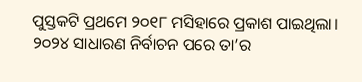ପୁସ୍ତକଟି ପ୍ରଥମେ ୨୦୧୮ ମସିହାରେ ପ୍ରକାଶ ପାଇଥିଲା। ୨୦୨୪ ସାଧାରଣ ନିର୍ବାଚନ ପରେ ତା’ର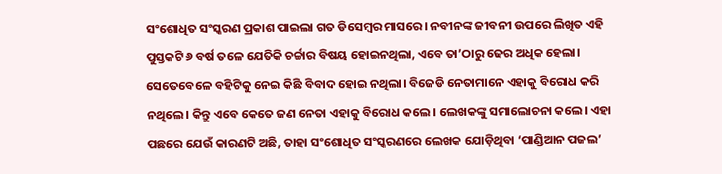ସଂଶୋଧିତ ସଂସ୍କରଣ ପ୍ରକାଶ ପାଇଲା ଗତ ଡିସେମ୍ବର ମାସରେ। ନବୀନଙ୍କ ଜୀବନୀ ଉପରେ ଲିଖିତ ଏହି ପୁସ୍ତକଟି ୬ ବର୍ଷ ତଳେ ଯେତିକି ଚର୍ଚ୍ଚାର ବିଷୟ ହୋଇନଥିଲା, ଏବେ ତା’ଠାରୁ ଢେର ଅଧିକ ହେଲା। ସେତେବେଳେ ବହିଟିକୁ ନେଇ କିଛି ବିବାଦ ହୋଇ ନଥିଲା। ବିଜେଡି ନେତାମାନେ ଏହାକୁ ବିରୋଧ କରି ନଥିଲେ। କିନ୍ତୁ ଏବେ କେତେ ଜଣ ନେତା ଏହାକୁ ବିରୋଧ କଲେ। ଲେଖକଙ୍କୁ ସମାଲୋଚନା କଲେ। ଏହା ପଛରେ ଯେଉଁ କାରଣଟି ଅଛି, ତାହା ସଂଶୋଧିତ ସଂସ୍କରଣରେ ଲେଖକ ଯୋଡ଼ିଥିବା ‘ପାଣ୍ଡିଆନ ପଜଲ’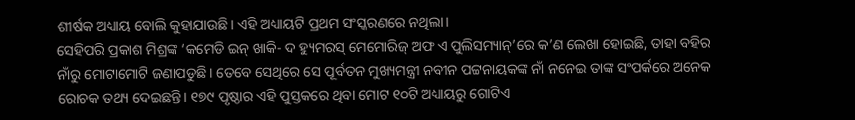ଶୀର୍ଷକ ଅଧ୍ୟାୟ ବୋଲି କୁହାଯାଉଛି। ଏହି ଅଧ୍ୟାୟଟି ପ୍ରଥମ ସଂସ୍କରଣରେ ନଥିଲା।
ସେହିପରି ପ୍ରକାଶ ମିଶ୍ରଙ୍କ ‘କମେଡି ଇନ୍ ଖାକି- ଦ ହ୍ୟୁମରସ୍ ମେମୋରିଜ୍ ଅଫ ଏ ପୁଲିସମ୍ୟାନ୍’ରେ କ’ଣ ଲେଖା ହୋଇଛି, ତାହା ବହିର ନାଁରୁ ମୋଟାମୋଟି ଜଣାପଡୁଛି। ତେବେ ସେଥିରେ ସେ ପୂର୍ବତନ ମୁଖ୍ୟମନ୍ତ୍ରୀ ନବୀନ ପଟ୍ଟନାୟକଙ୍କ ନାଁ ନନେଇ ତାଙ୍କ ସଂପର୍କରେ ଅନେକ ରୋଚକ ତଥ୍ୟ ଦେଇଛନ୍ତି। ୧୭୯ ପୃଷ୍ଠାର ଏହି ପୁସ୍ତକରେ ଥିବା ମୋଟ ୧୦ଟି ଅଧ୍ୟାୟରୁ ଗୋଟିଏ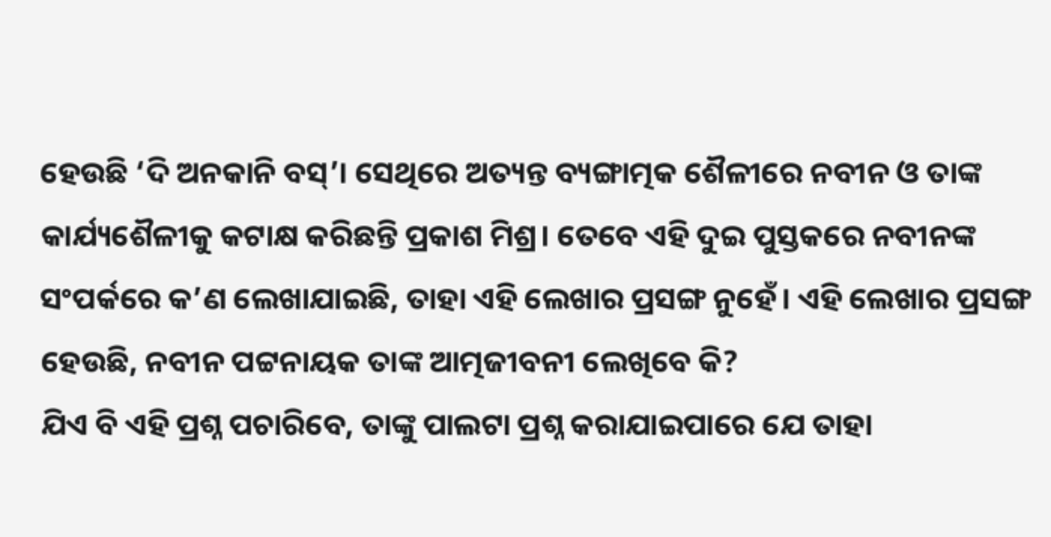ହେଉଛି ‘ଦି ଅନକାନି ବସ୍’। ସେଥିରେ ଅତ୍ୟନ୍ତ ବ୍ୟଙ୍ଗାତ୍ମକ ଶୈଳୀରେ ନବୀନ ଓ ତାଙ୍କ କାର୍ଯ୍ୟଶୈଳୀକୁ କଟାକ୍ଷ କରିଛନ୍ତି ପ୍ରକାଶ ମିଶ୍ର। ତେବେ ଏହି ଦୁଇ ପୁସ୍ତକରେ ନବୀନଙ୍କ ସଂପର୍କରେ କ’ଣ ଲେଖାଯାଇଛି, ତାହା ଏହି ଲେଖାର ପ୍ରସଙ୍ଗ ନୁହେଁ। ଏହି ଲେଖାର ପ୍ରସଙ୍ଗ ହେଉଛି, ନବୀନ ପଟ୍ଟନାୟକ ତାଙ୍କ ଆତ୍ମଜୀବନୀ ଲେଖିବେ କି?
ଯିଏ ବି ଏହି ପ୍ରଶ୍ନ ପଚାରିବେ, ତାଙ୍କୁ ପାଲଟା ପ୍ରଶ୍ନ କରାଯାଇପାରେ ଯେ ତାହା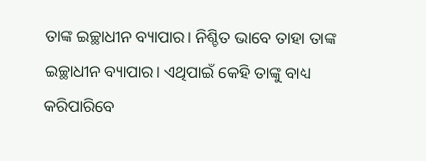ତାଙ୍କ ଇଚ୍ଛାଧୀନ ବ୍ୟାପାର। ନିଶ୍ଚିତ ଭାବେ ତାହା ତାଙ୍କ ଇଚ୍ଛାଧୀନ ବ୍ୟାପାର। ଏଥିପାଇଁ କେହି ତାଙ୍କୁ ବାଧ୍ୟ କରିପାରିବେ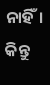ନାହିଁ। କିନ୍ତୁ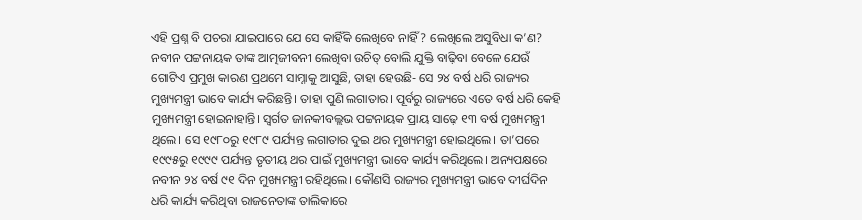ଏହି ପ୍ରଶ୍ନ ବି ପଚରା ଯାଇପାରେ ଯେ ସେ କାହିଁକି ଲେଖିବେ ନାହିଁ? ଲେଖିଲେ ଅସୁବିଧା କ’ଣ? ନବୀନ ପଟ୍ଟନାୟକ ତାଙ୍କ ଆତ୍ମଜୀବନୀ ଲେଖିବା ଉଚିତ୍ ବୋଲି ଯୁକ୍ତି ବାଢ଼ିବା ବେଳେ ଯେଉଁ ଗୋଟିଏ ପ୍ରମୁଖ କାରଣ ପ୍ରଥମେ ସାମ୍ନାକୁ ଆସୁଛି, ତାହା ହେଉଛି- ସେ ୨୪ ବର୍ଷ ଧରି ରାଜ୍ୟର ମୁଖ୍ୟମନ୍ତ୍ରୀ ଭାବେ କାର୍ଯ୍ୟ କରିଛନ୍ତି। ତାହା ପୁଣି ଲଗାତାର। ପୂର୍ବରୁ ରାଜ୍ୟରେ ଏତେ ବର୍ଷ ଧରି କେହି ମୁଖ୍ୟମନ୍ତ୍ରୀ ହୋଇନାହାନ୍ତି। ସ୍ୱର୍ଗତ ଜାନକୀବଲ୍ଲଭ ପଟ୍ଟନାୟକ ପ୍ରାୟ ସାଢ଼େ ୧୩ ବର୍ଷ ମୁଖ୍ୟମନ୍ତ୍ରୀ ଥିଲେ। ସେ ୧୯୮୦ରୁ ୧୯୮୯ ପର୍ଯ୍ୟନ୍ତ ଲଗାତାର ଦୁଇ ଥର ମୁଖ୍ୟମନ୍ତ୍ରୀ ହୋଇଥିଲେ। ତା’ପରେ ୧୯୯୫ରୁ ୧୯୯୯ ପର୍ଯ୍ୟନ୍ତ ତୃତୀୟ ଥର ପାଇଁ ମୁଖ୍ୟମନ୍ତ୍ରୀ ଭାବେ କାର୍ଯ୍ୟ କରିଥିଲେ। ଅନ୍ୟପକ୍ଷରେ ନବୀନ ୨୪ ବର୍ଷ ୯୧ ଦିନ ମୁଖ୍ୟମନ୍ତ୍ରୀ ରହିଥିଲେ। କୌଣସି ରାଜ୍ୟର ମୁଖ୍ୟମନ୍ତ୍ରୀ ଭାବେ ଦୀର୍ଘଦିନ ଧରି କାର୍ଯ୍ୟ କରିଥିବା ରାଜନେତାଙ୍କ ତାଲିକାରେ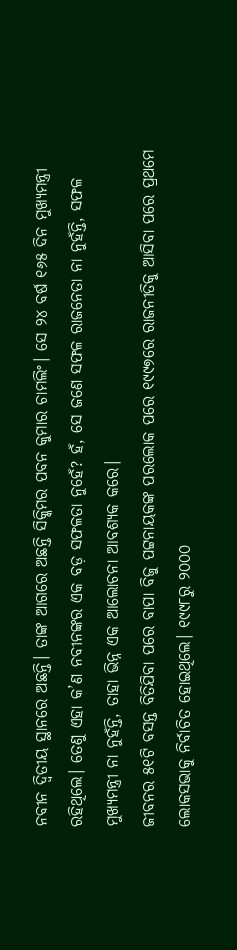ନବୀନ ଦ୍ୱିତୀୟ ସ୍ଥାନରେ ଅଛନ୍ତି। ତାଙ୍କ ଆଗରେ ଅଛନ୍ତି ସିକ୍କିମର ପବନ କୁମାର ଚାମଲିଂ। ସେ ୨୪ ବର୍ଷ ୧୬୫ ଦିନ ମୁଖ୍ୟମନ୍ତ୍ରୀ ରହିଥିଲେ। ତେଣୁ ଏହା କ’ଣ ନବୀନଙ୍କର ଏକ ବଡ଼ ସଫଳତା ନୁହେଁ? ହଁ, ସେ ଜଣେ ସଫଳ ରାଜନେତା ନା ନୁହଁନ୍ତି, ସଫଳ ମୁଖ୍ୟମନ୍ତ୍ରୀ ନା ନୁହଁନ୍ତି, ତାହା ଭିନ୍ନ ଏକ ଆଲୋଚନା ଆବଶ୍ୟକ କରେ।
ଜୀବନର ୫୧ଟି ବସନ୍ତ ବିତିଯିବା ପରେ ବାପା ବିଜୁ ପଟ୍ଟନାୟକଙ୍କ ପରଲୋକ ପରେ ୧୯୯୭ରେ ରାଜନୀତିକୁ ଆସିବା ପରେ ପ୍ରଥମେ ଲୋକସଭାକୁ ନିର୍ବାଚିତ ହୋଇଥିଲେ। ୧୯୯୮ରୁ ୨୦୦୦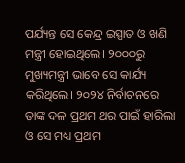ପର୍ଯ୍ୟନ୍ତ ସେ କେନ୍ଦ୍ର ଇସ୍ପାତ ଓ ଖଣି ମନ୍ତ୍ରୀ ହୋଇଥିଲେ। ୨୦୦୦ରୁ ମୁଖ୍ୟମନ୍ତ୍ରୀ ଭାବେ ସେ କାର୍ଯ୍ୟ କରିଥିଲେ। ୨୦୨୪ ନିର୍ବାଚନରେ ତାଙ୍କ ଦଳ ପ୍ରଥମ ଥର ପାଇଁ ହାରିଲା ଓ ସେ ମଧ୍ୟ ପ୍ରଥମ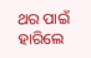ଥର ପାଇଁ ହାରିଲେ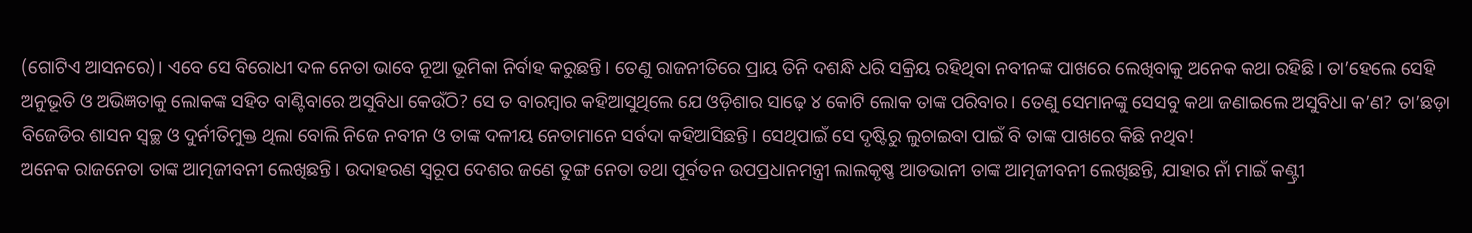(ଗୋଟିଏ ଆସନରେ)। ଏବେ ସେ ବିରୋଧୀ ଦଳ ନେତା ଭାବେ ନୂଆ ଭୂମିକା ନିର୍ବାହ କରୁଛନ୍ତି। ତେଣୁ ରାଜନୀତିରେ ପ୍ରାୟ ତିନି ଦଶନ୍ଧି ଧରି ସକ୍ରିୟ ରହିଥିବା ନବୀନଙ୍କ ପାଖରେ ଲେଖିବାକୁ ଅନେକ କଥା ରହିଛି। ତା’ହେଲେ ସେହି ଅନୁଭୂତି ଓ ଅଭିଜ୍ଞତାକୁ ଲୋକଙ୍କ ସହିତ ବାଣ୍ଟିବାରେ ଅସୁବିଧା କେଉଁଠି? ସେ ତ ବାରମ୍ବାର କହିଆସୁଥିଲେ ଯେ ଓଡ଼ିଶାର ସାଢ଼େ ୪ କୋଟି ଲୋକ ତାଙ୍କ ପରିବାର। ତେଣୁ ସେମାନଙ୍କୁ ସେସବୁ କଥା ଜଣାଇଲେ ଅସୁବିଧା କ’ଣ? ତା’ଛଡ଼ା ବିଜେଡିର ଶାସନ ସ୍ୱଚ୍ଛ ଓ ଦୁର୍ନୀତିମୁକ୍ତ ଥିଲା ବୋଲି ନିଜେ ନବୀନ ଓ ତାଙ୍କ ଦଳୀୟ ନେତାମାନେ ସର୍ବଦା କହିଆସିଛନ୍ତି। ସେଥିପାଇଁ ସେ ଦୃଷ୍ଟିରୁ ଲୁଚାଇବା ପାଇଁ ବି ତାଙ୍କ ପାଖରେ କିଛି ନଥିବ!
ଅନେକ ରାଜନେତା ତାଙ୍କ ଆତ୍ମଜୀବନୀ ଲେଖିଛନ୍ତି। ଉଦାହରଣ ସ୍ୱରୂପ ଦେଶର ଜଣେ ତୁଙ୍ଗ ନେତା ତଥା ପୂର୍ବତନ ଉପପ୍ରଧାନମନ୍ତ୍ରୀ ଲାଲକୃଷ୍ଣ ଆଡଭାନୀ ତାଙ୍କ ଆତ୍ମଜୀବନୀ ଲେଖିଛନ୍ତି, ଯାହାର ନାଁ ମାଇଁ କଣ୍ଟ୍ରୀ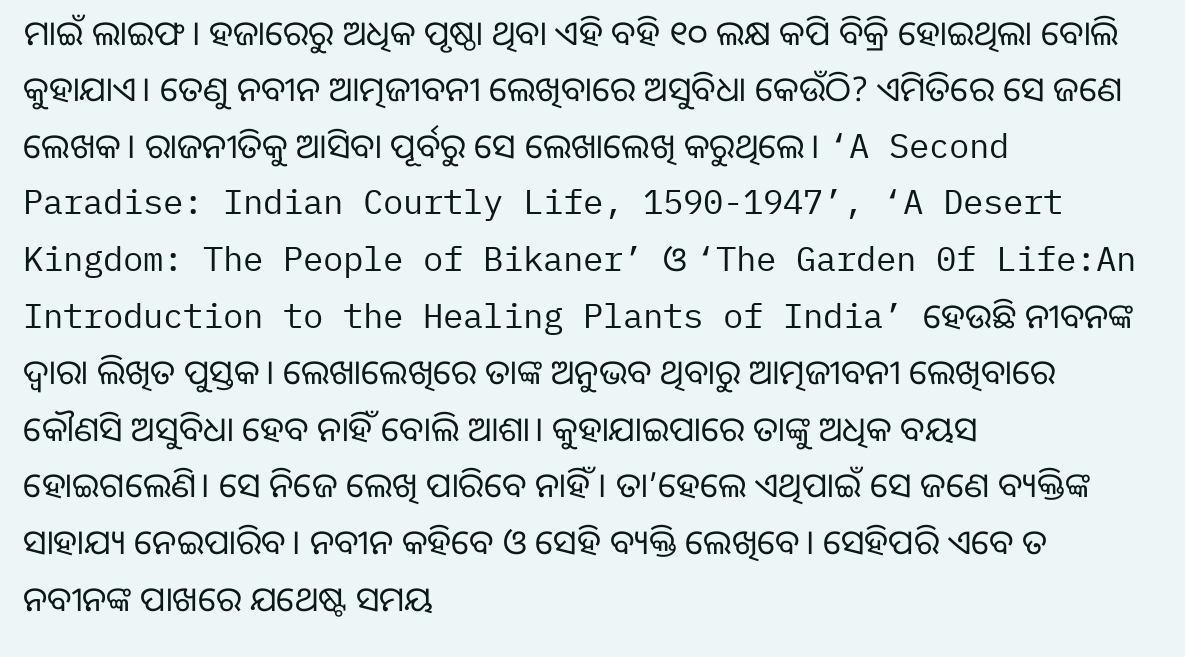ମାଇଁ ଲାଇଫ। ହଜାରେରୁ ଅଧିକ ପୃଷ୍ଠା ଥିବା ଏହି ବହି ୧୦ ଲକ୍ଷ କପି ବିକ୍ରି ହୋଇଥିଲା ବୋଲି କୁହାଯାଏ। ତେଣୁ ନବୀନ ଆତ୍ମଜୀବନୀ ଲେଖିବାରେ ଅସୁବିଧା କେଉଁଠି? ଏମିତିରେ ସେ ଜଣେ ଲେଖକ। ରାଜନୀତିକୁ ଆସିବା ପୂର୍ବରୁ ସେ ଲେଖାଲେଖି କରୁଥିଲେ। ‘A Second Paradise: Indian Courtly Life, 1590-1947’, ‘A Desert Kingdom: The People of Bikaner’ ଓ ‘The Garden 0f Life:An Introduction to the Healing Plants of India’ ହେଉଛି ନୀବନଙ୍କ ଦ୍ୱାରା ଲିଖିତ ପୁସ୍ତକ। ଲେଖାଲେଖିରେ ତାଙ୍କ ଅନୁଭବ ଥିବାରୁ ଆତ୍ମଜୀବନୀ ଲେଖିବାରେ କୌଣସି ଅସୁବିଧା ହେବ ନାହିଁ ବୋଲି ଆଶା। କୁହାଯାଇପାରେ ତାଙ୍କୁ ଅଧିକ ବୟସ ହୋଇଗଲେଣି। ସେ ନିଜେ ଲେଖି ପାରିବେ ନାହିଁ। ତା’ହେଲେ ଏଥିପାଇଁ ସେ ଜଣେ ବ୍ୟକ୍ତିଙ୍କ ସାହାଯ୍ୟ ନେଇପାରିବ। ନବୀନ କହିବେ ଓ ସେହି ବ୍ୟକ୍ତି ଲେଖିବେ। ସେହିପରି ଏବେ ତ ନବୀନଙ୍କ ପାଖରେ ଯଥେଷ୍ଟ ସମୟ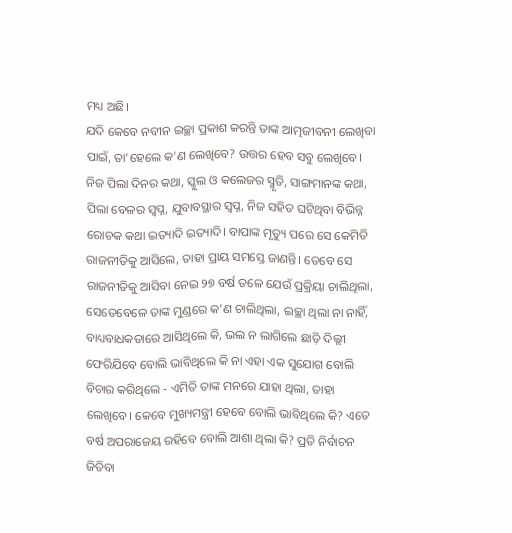ମଧ୍ୟ ଅଛି।
ଯଦି କେବେ ନବୀନ ଇଚ୍ଛା ପ୍ରକାଶ କରନ୍ତି ତାଙ୍କ ଆତ୍ମଜୀବନୀ ଲେଖିବା ପାଇଁ, ତା’ହେଲେ କ’ଣ ଲେଖିବେ? ଉତ୍ତର ହେବ ସବୁ ଲେଖିବେ। ନିଜ ପିଲା ଦିନର କଥା, ସ୍କୁଲ ଓ କଲେଜର ସ୍ମୃତି, ସାଙ୍ଗମାନଙ୍କ କଥା, ପିଲା ବେଳର ସ୍ୱପ୍ନ, ଯୁବାବସ୍ଥାର ସ୍ୱପ୍ନ, ନିଜ ସହିତ ଘଟିଥିବା ବିଭିନ୍ନ ରୋଚକ କଥା ଇତ୍ୟାଦି ଇତ୍ୟାଦି। ବାପାଙ୍କ ମୃତ୍ୟୁ ପରେ ସେ କେମିତି ରାଜନୀତିକୁ ଆସିଲେ, ତାହା ପ୍ରାୟ ସମସ୍ତେ ଜାଣନ୍ତି। ତେବେ ସେ ରାଜନୀତିକୁ ଆସିବା ନେଇ ୨୭ ବର୍ଷ ତଳେ ଯେଉଁ ପ୍ରକ୍ରିୟା ଚାଲିଥିଲା, ସେତେବେଳେ ତାଙ୍କ ମୁଣ୍ଡରେ କ’ଣ ଚାଲିଥିଲା, ଇଚ୍ଛା ଥିଲା ନା ନାହିଁ, ବାଧ୍ୟବାଧକତାରେ ଆସିଥିଲେ କି, ଭଲ ନ ଲାଗିଲେ ଛାଡ଼ି ଦିଲ୍ଲୀ ଫେରିଯିବେ ବୋଲି ଭାବିଥିଲେ କି ନା ଏହା ଏକ ସୁଯୋଗ ବୋଲି ବିଚାର କରିଥିଲେ - ଏମିତି ତାଙ୍କ ମନରେ ଯାହା ଥିଲା, ତାହା ଲେଖିବେ। କେବେ ମୁଖ୍ୟମନ୍ତ୍ରୀ ହେବେ ବୋଲି ଭାବିଥିଲେ କି? ଏତେ ବର୍ଷ ଅପରାଜେୟ ରହିବେ ବୋଲି ଆଶା ଥିଲା କି? ପ୍ରତି ନିର୍ବାଚନ ଜିତିବା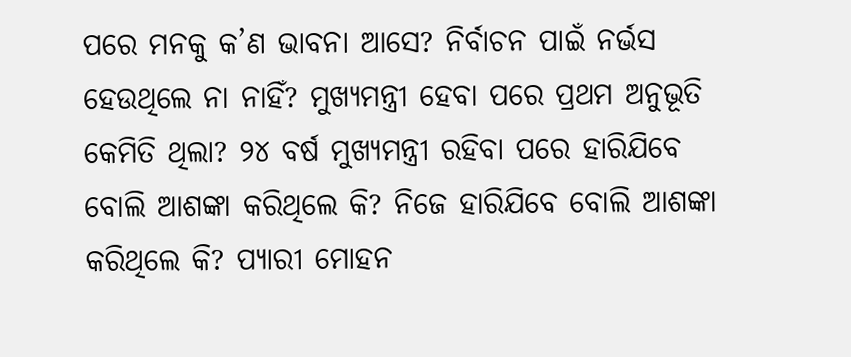ପରେ ମନକୁ କ’ଣ ଭାବନା ଆସେ? ନିର୍ବାଚନ ପାଇଁ ନର୍ଭସ ହେଉଥିଲେ ନା ନାହିଁ? ମୁଖ୍ୟମନ୍ତ୍ରୀ ହେବା ପରେ ପ୍ରଥମ ଅନୁଭୂତି କେମିତି ଥିଲା? ୨୪ ବର୍ଷ ମୁଖ୍ୟମନ୍ତ୍ରୀ ରହିବା ପରେ ହାରିଯିବେ ବୋଲି ଆଶଙ୍କା କରିଥିଲେ କି? ନିଜେ ହାରିଯିବେ ବୋଲି ଆଶଙ୍କା କରିଥିଲେ କି? ପ୍ୟାରୀ ମୋହନ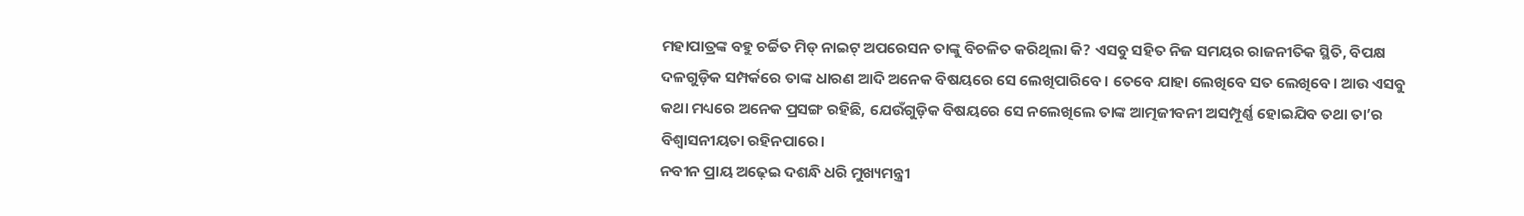ମହାପାତ୍ରଙ୍କ ବହୁ ଚର୍ଚ୍ଚିତ ମିଡ୍ ନାଇଟ୍ ଅପରେସନ ତାଙ୍କୁ ବିଚଳିତ କରିଥିଲା କି? ଏସବୁ ସହିତ ନିଜ ସମୟର ରାଜନୀତିକ ସ୍ଥିତି, ବିପକ୍ଷ ଦଳଗୁଡ଼ିକ ସମ୍ପର୍କରେ ତାଙ୍କ ଧାରଣ ଆଦି ଅନେକ ବିଷୟରେ ସେ ଲେଖିପାରିବେ। ତେବେ ଯାହା ଲେଖିବେ ସତ ଲେଖିବେ। ଆଉ ଏସବୁ କଥା ମଧ୍ୟରେ ଅନେକ ପ୍ରସଙ୍ଗ ରହିଛି, ଯେଉଁଗୁଡ଼ିକ ବିଷୟରେ ସେ ନଲେଖିଲେ ତାଙ୍କ ଆତ୍ମଜୀବନୀ ଅସମ୍ପୂର୍ଣ୍ଣ ହୋଇଯିବ ତଥା ତା’ର ବିଶ୍ୱାସନୀୟତା ରହିନପାରେ।
ନବୀନ ପ୍ରାୟ ଅଢ଼େଇ ଦଶନ୍ଧି ଧରି ମୁଖ୍ୟମନ୍ତ୍ରୀ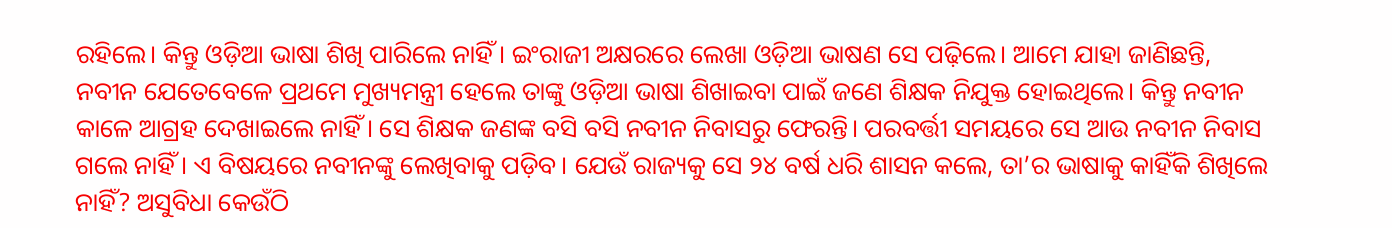ରହିଲେ। କିନ୍ତୁ ଓଡ଼ିଆ ଭାଷା ଶିଖି ପାରିଲେ ନାହିଁ। ଇଂରାଜୀ ଅକ୍ଷରରେ ଲେଖା ଓଡ଼ିଆ ଭାଷଣ ସେ ପଢ଼ିଲେ। ଆମେ ଯାହା ଜାଣିଛନ୍ତି, ନବୀନ ଯେତେବେଳେ ପ୍ରଥମେ ମୁଖ୍ୟମନ୍ତ୍ରୀ ହେଲେ ତାଙ୍କୁ ଓଡ଼ିଆ ଭାଷା ଶିଖାଇବା ପାଇଁ ଜଣେ ଶିକ୍ଷକ ନିଯୁକ୍ତ ହୋଇଥିଲେ। କିନ୍ତୁ ନବୀନ କାଳେ ଆଗ୍ରହ ଦେଖାଇଲେ ନାହିଁ। ସେ ଶିକ୍ଷକ ଜଣଙ୍କ ବସି ବସି ନବୀନ ନିବାସରୁ ଫେରନ୍ତି। ପରବର୍ତ୍ତୀ ସମୟରେ ସେ ଆଉ ନବୀନ ନିବାସ ଗଲେ ନାହିଁ। ଏ ବିଷୟରେ ନବୀନଙ୍କୁ ଲେଖିବାକୁ ପଡ଼ିବ। ଯେଉଁ ରାଜ୍ୟକୁ ସେ ୨୪ ବର୍ଷ ଧରି ଶାସନ କଲେ, ତା’ର ଭାଷାକୁ କାହିଁକି ଶିଖିଲେ ନାହିଁ? ଅସୁବିଧା କେଉଁଠି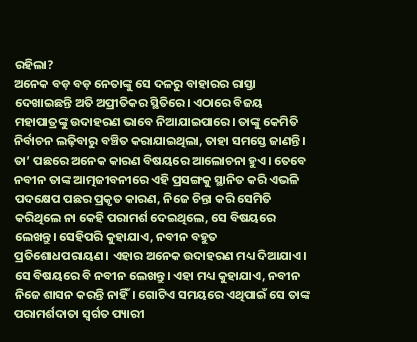ରହିଲା?
ଅନେକ ବଡ଼ ବଡ଼ ନେତାଙ୍କୁ ସେ ଦଳରୁ ବାହାରର ରାସ୍ତା ଦେଖାଇଛନ୍ତି ଅତି ଅପ୍ରୀତିକର ସ୍ଥିତିରେ। ଏଠାରେ ବିଜୟ ମହାପାତ୍ରଙ୍କୁ ଉଦାହରଣ ଭାବେ ନିଆଯାଇପାରେ। ତାଙ୍କୁ କେମିତି ନିର୍ବାଚନ ଲଢ଼ିବାରୁ ବଞ୍ଚିତ କରାଯାଇଥିଲା, ତାହା ସମସ୍ତେ ଜାଣନ୍ତି। ତା’ ପଛରେ ଅନେକ କାରଣ ବିଷୟରେ ଆଲୋଚନା ହୁଏ। ତେବେ ନବୀନ ତାଙ୍କ ଆତ୍ମଜୀବନୀରେ ଏହି ପ୍ରସଙ୍ଗକୁ ସ୍ଥାନିତ କରି ଏଭଳି ପଦକ୍ଷେପ ପଛର ପ୍ରକୃତ କାରଣ, ନିଜେ ଚିନ୍ତା କରି ସେମିତି କରିଥିଲେ ନା କେହି ପରାମର୍ଶ ଦେଇଥିଲେ, ସେ ବିଷୟରେ ଲେଖନ୍ତୁ। ସେହିପରି କୁହାଯାଏ, ନବୀନ ବହୁତ ପ୍ରତିଶୋଧପରାୟଣ। ଏହାର ଅନେକ ଉଦାହରଣ ମଧ୍ୟ ଦିଆଯାଏ। ସେ ବିଷୟରେ ବି ନବୀନ ଲେଖନ୍ତୁ। ଏହା ମଧ୍ୟ କୁହାଯାଏ, ନବୀନ ନିଜେ ଶାସନ କରନ୍ତି ନାହିଁ। ଗୋଟିଏ ସମୟରେ ଏଥିପାଇଁ ସେ ତାଙ୍କ ପରାମର୍ଶଦାତା ସ୍ୱର୍ଗତ ପ୍ୟାରୀ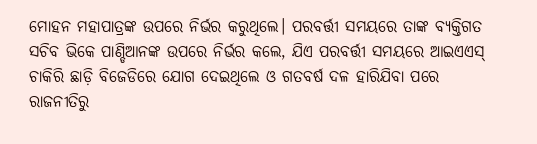ମୋହନ ମହାପାତ୍ରଙ୍କ ଉପରେ ନିର୍ଭର କରୁଥିଲେ। ପରବର୍ତ୍ତୀ ସମୟରେ ତାଙ୍କ ବ୍ୟକ୍ତିଗତ ସଚିବ ଭିକେ ପାଣ୍ଡିଆନଙ୍କ ଉପରେ ନିର୍ଭର କଲେ, ଯିଏ ପରବର୍ତ୍ତୀ ସମୟରେ ଆଇଏଏସ୍ ଚାକିରି ଛାଡ଼ି ବିଜେଡିରେ ଯୋଗ ଦେଇଥିଲେ ଓ ଗତବର୍ଷ ଦଳ ହାରିଯିବା ପରେ ରାଜନୀତିରୁ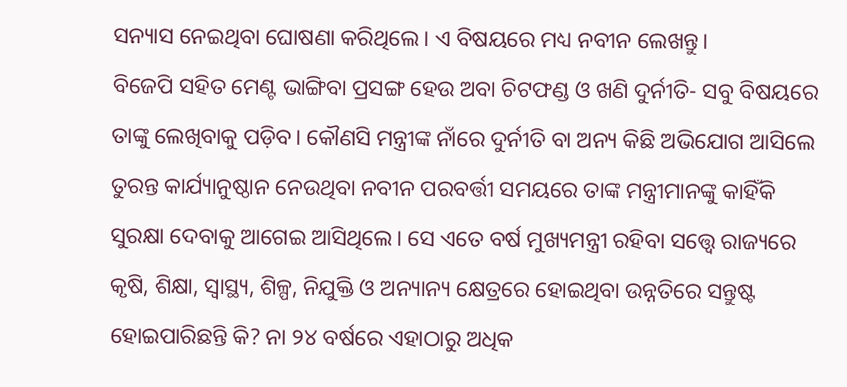ସନ୍ୟାସ ନେଇଥିବା ଘୋଷଣା କରିଥିଲେ। ଏ ବିଷୟରେ ମଧ୍ୟ ନବୀନ ଲେଖନ୍ତୁ।
ବିଜେପି ସହିତ ମେଣ୍ଟ ଭାଙ୍ଗିବା ପ୍ରସଙ୍ଗ ହେଉ ଅବା ଚିଟଫଣ୍ଡ ଓ ଖଣି ଦୁର୍ନୀତି- ସବୁ ବିଷୟରେ ତାଙ୍କୁ ଲେଖିବାକୁ ପଡ଼ିବ। କୌଣସି ମନ୍ତ୍ରୀଙ୍କ ନାଁରେ ଦୁର୍ନୀତି ବା ଅନ୍ୟ କିଛି ଅଭିଯୋଗ ଆସିଲେ ତୁରନ୍ତ କାର୍ଯ୍ୟାନୁଷ୍ଠାନ ନେଉଥିବା ନବୀନ ପରବର୍ତ୍ତୀ ସମୟରେ ତାଙ୍କ ମନ୍ତ୍ରୀମାନଙ୍କୁ କାହିଁକି ସୁରକ୍ଷା ଦେବାକୁ ଆଗେଇ ଆସିଥିଲେ। ସେ ଏତେ ବର୍ଷ ମୁଖ୍ୟମନ୍ତ୍ରୀ ରହିବା ସତ୍ତ୍ୱେ ରାଜ୍ୟରେ କୃଷି, ଶିକ୍ଷା, ସ୍ୱାସ୍ଥ୍ୟ, ଶିଳ୍ପ, ନିଯୁକ୍ତି ଓ ଅନ୍ୟାନ୍ୟ କ୍ଷେତ୍ରରେ ହୋଇଥିବା ଉନ୍ନତିରେ ସନ୍ତୁଷ୍ଟ ହୋଇପାରିଛନ୍ତି କି? ନା ୨୪ ବର୍ଷରେ ଏହାଠାରୁ ଅଧିକ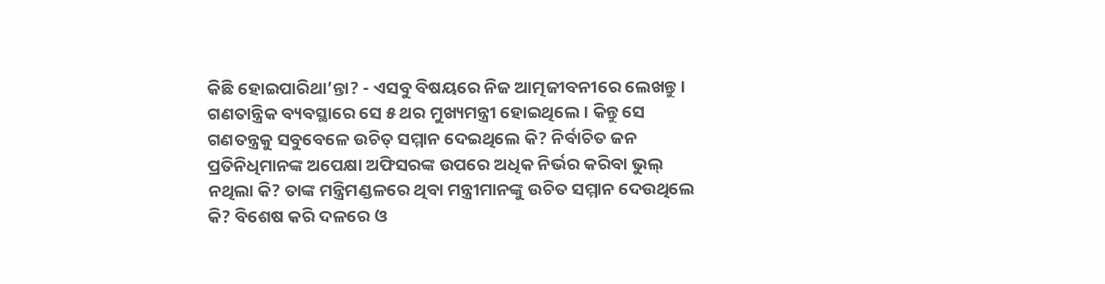କିଛି ହୋଇପାରିଥା’ନ୍ତା? - ଏସବୁ ବିଷୟରେ ନିଜ ଆତ୍ମଜୀବନୀରେ ଲେଖନ୍ତୁ।
ଗଣତାନ୍ତ୍ରିକ ବ୍ୟବସ୍ଥାରେ ସେ ୫ ଥର ମୁଖ୍ୟମନ୍ତ୍ରୀ ହୋଇଥିଲେ। କିନ୍ତୁ ସେ ଗଣତନ୍ତ୍ରକୁ ସବୁବେଳେ ଉଚିତ୍ ସମ୍ମାନ ଦେଇଥିଲେ କି? ନିର୍ବାଚିତ ଜନ ପ୍ରତିନିଧିମାନଙ୍କ ଅପେକ୍ଷା ଅଫିସରଙ୍କ ଉପରେ ଅଧିକ ନିର୍ଭର କରିବା ଭୁଲ୍ ନଥିଲା କି? ତାଙ୍କ ମନ୍ତ୍ରିମଣ୍ଡଳରେ ଥିବା ମନ୍ତ୍ରୀମାନଙ୍କୁ ଉଚିତ ସମ୍ମାନ ଦେଉଥିଲେ କି? ବିଶେଷ କରି ଦଳରେ ଓ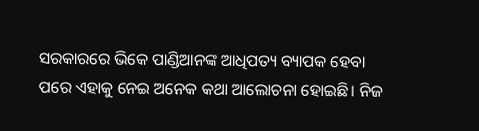ସରକାରରେ ଭିକେ ପାଣ୍ଡିଆନଙ୍କ ଆଧିପତ୍ୟ ବ୍ୟାପକ ହେବା ପରେ ଏହାକୁ ନେଇ ଅନେକ କଥା ଆଲୋଚନା ହୋଇଛି। ନିଜ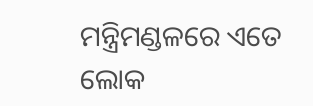ମନ୍ତ୍ରିମଣ୍ଡଳରେ ଏତେ ଲୋକ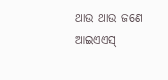ଥାଉ ଥାଉ ଜଣେ ଆଇଏଏସ୍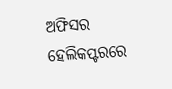ଅଫିସର ହେଲିକପ୍ଟରରେ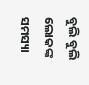ବୁଲି ବୁଲି ଲୋକଙ୍କ ସମସ୍ୟା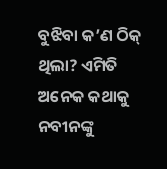ବୁଝିବା କ’ଣ ଠିକ୍ ଥିଲା? ଏମିତି ଅନେକ କଥାକୁ ନବୀନଙ୍କୁ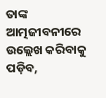ତାଙ୍କ ଆତ୍ମଜୀବନୀରେ ଉଲ୍ଲେଖ କରିବାକୁ ପଡ଼ିବ,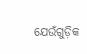ଯେଉଁଗୁଡ଼ିକ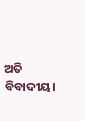ଅତି ବିବାଦୀୟ।